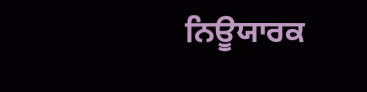ਨਿਊਯਾਰਕ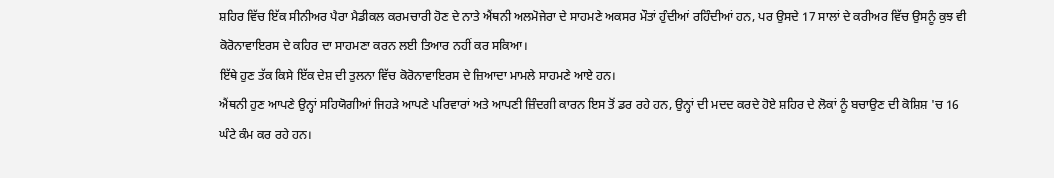ਸ਼ਹਿਰ ਵਿੱਚ ਇੱਕ ਸੀਨੀਅਰ ਪੈਰਾ ਮੈਡੀਕਲ ਕਰਮਚਾਰੀ ਹੋਣ ਦੇ ਨਾਤੇ ਐਂਥਨੀ ਅਲਮੋਜੇਰਾ ਦੇ ਸਾਹਮਣੇ ਅਕਸਰ ਮੌਤਾਂ ਹੁੰਦੀਆਂ ਰਹਿੰਦੀਆਂ ਹਨ, ਪਰ ਉਸਦੇ 17 ਸਾਲਾਂ ਦੇ ਕਰੀਅਰ ਵਿੱਚ ਉਸਨੂੰ ਕੁਝ ਵੀ ਕੋਰੋਨਾਵਾਇਰਸ ਦੇ ਕਹਿਰ ਦਾ ਸਾਹਮਣਾ ਕਰਨ ਲਈ ਤਿਆਰ ਨਹੀਂ ਕਰ ਸਕਿਆ।
ਇੱਥੇ ਹੁਣ ਤੱਕ ਕਿਸੇ ਇੱਕ ਦੇਸ਼ ਦੀ ਤੁਲਨਾ ਵਿੱਚ ਕੋਰੋਨਾਵਾਇਰਸ ਦੇ ਜ਼ਿਆਦਾ ਮਾਮਲੇ ਸਾਹਮਣੇ ਆਏ ਹਨ।
ਐਂਥਨੀ ਹੁਣ ਆਪਣੇ ਉਨ੍ਹਾਂ ਸਹਿਯੋਗੀਆਂ ਜਿਹੜੇ ਆਪਣੇ ਪਰਿਵਾਰਾਂ ਅਤੇ ਆਪਣੀ ਜ਼ਿੰਦਗੀ ਕਾਰਨ ਇਸ ਤੋਂ ਡਰ ਰਹੇ ਹਨ, ਉਨ੍ਹਾਂ ਦੀ ਮਦਦ ਕਰਦੇ ਹੋਏ ਸ਼ਹਿਰ ਦੇ ਲੋਕਾਂ ਨੂੰ ਬਚਾਉਣ ਦੀ ਕੋਸ਼ਿਸ਼ 'ਚ 16 ਘੰਟੇ ਕੰਮ ਕਰ ਰਹੇ ਹਨ।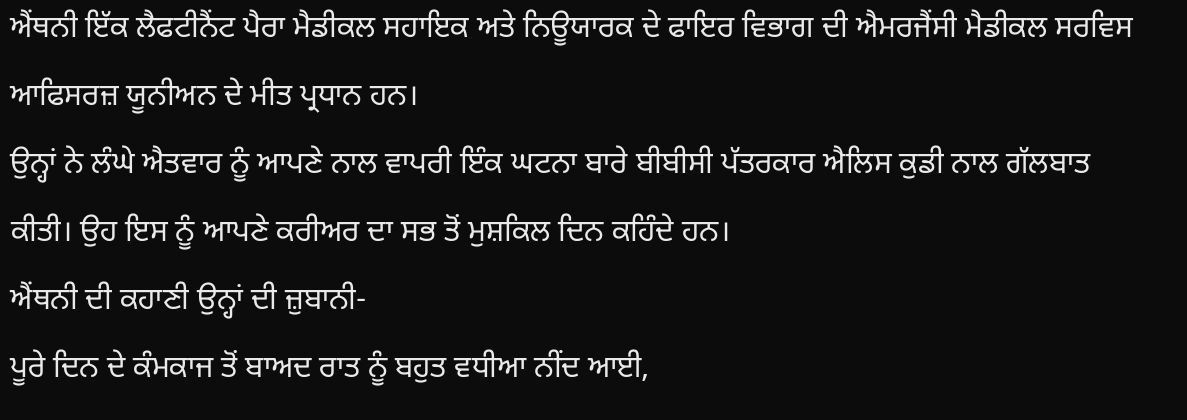ਐਂਥਨੀ ਇੱਕ ਲੈਫਟੀਨੈਂਟ ਪੈਰਾ ਮੈਡੀਕਲ ਸਹਾਇਕ ਅਤੇ ਨਿਊਯਾਰਕ ਦੇ ਫਾਇਰ ਵਿਭਾਗ ਦੀ ਐਮਰਜੈਂਸੀ ਮੈਡੀਕਲ ਸਰਵਿਸ ਆਫਿਸਰਜ਼ ਯੂਨੀਅਨ ਦੇ ਮੀਤ ਪ੍ਰਧਾਨ ਹਨ।
ਉਨ੍ਹਾਂ ਨੇ ਲੰਘੇ ਐਤਵਾਰ ਨੂੰ ਆਪਣੇ ਨਾਲ ਵਾਪਰੀ ਇੰਕ ਘਟਨਾ ਬਾਰੇ ਬੀਬੀਸੀ ਪੱਤਰਕਾਰ ਐਲਿਸ ਕੁਡੀ ਨਾਲ ਗੱਲਬਾਤ ਕੀਤੀ। ਉਹ ਇਸ ਨੂੰ ਆਪਣੇ ਕਰੀਅਰ ਦਾ ਸਭ ਤੋਂ ਮੁਸ਼ਕਿਲ ਦਿਨ ਕਹਿੰਦੇ ਹਨ।
ਐਂਥਨੀ ਦੀ ਕਹਾਣੀ ਉਨ੍ਹਾਂ ਦੀ ਜ਼ੁਬਾਨੀ-
ਪੂਰੇ ਦਿਨ ਦੇ ਕੰਮਕਾਜ ਤੋਂ ਬਾਅਦ ਰਾਤ ਨੂੰ ਬਹੁਤ ਵਧੀਆ ਨੀਂਦ ਆਈ,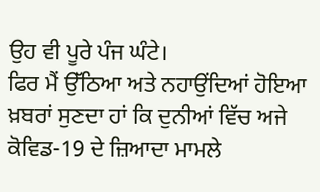ਉਹ ਵੀ ਪੂਰੇ ਪੰਜ ਘੰਟੇ।
ਫਿਰ ਮੈਂ ਉੱਠਿਆ ਅਤੇ ਨਹਾਉਂਦਿਆਂ ਹੋਇਆ ਖ਼ਬਰਾਂ ਸੁਣਦਾ ਹਾਂ ਕਿ ਦੁਨੀਆਂ ਵਿੱਚ ਅਜੇ ਕੋਵਿਡ-19 ਦੇ ਜ਼ਿਆਦਾ ਮਾਮਲੇ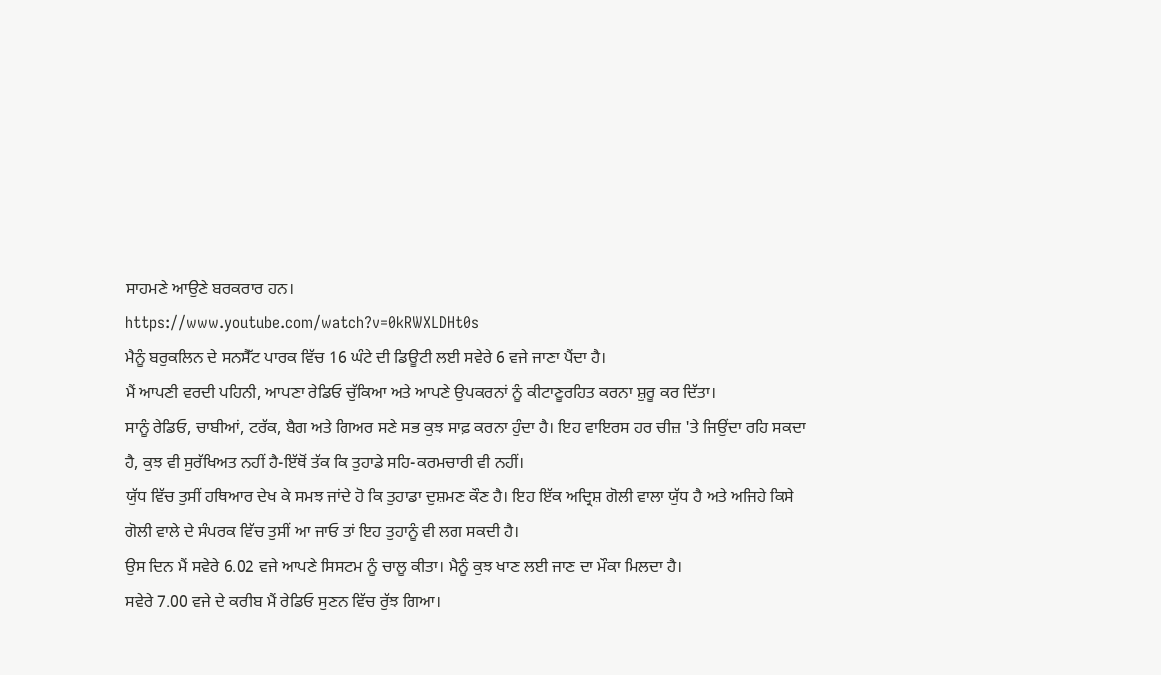ਸਾਹਮਣੇ ਆਉਣੇ ਬਰਕਰਾਰ ਹਨ।
https://www.youtube.com/watch?v=0kRWXLDHt0s
ਮੈਨੂੰ ਬਰੁਕਲਿਨ ਦੇ ਸਨਸੈੱਟ ਪਾਰਕ ਵਿੱਚ 16 ਘੰਟੇ ਦੀ ਡਿਊਟੀ ਲਈ ਸਵੇਰੇ 6 ਵਜੇ ਜਾਣਾ ਪੈਂਦਾ ਹੈ।
ਮੈਂ ਆਪਣੀ ਵਰਦੀ ਪਹਿਨੀ, ਆਪਣਾ ਰੇਡਿਓ ਚੁੱਕਿਆ ਅਤੇ ਆਪਣੇ ਉਪਕਰਨਾਂ ਨੂੰ ਕੀਟਾਣੂਰਹਿਤ ਕਰਨਾ ਸ਼ੁਰੂ ਕਰ ਦਿੱਤਾ।
ਸਾਨੂੰ ਰੇਡਿਓ, ਚਾਬੀਆਂ, ਟਰੱਕ, ਬੈਗ ਅਤੇ ਗਿਅਰ ਸਣੇ ਸਭ ਕੁਝ ਸਾਫ਼ ਕਰਨਾ ਹੁੰਦਾ ਹੈ। ਇਹ ਵਾਇਰਸ ਹਰ ਚੀਜ਼ 'ਤੇ ਜਿਉਂਦਾ ਰਹਿ ਸਕਦਾ ਹੈ, ਕੁਝ ਵੀ ਸੁਰੱਖਿਅਤ ਨਹੀਂ ਹੈ-ਇੱਥੋਂ ਤੱਕ ਕਿ ਤੁਹਾਡੇ ਸਹਿ-ਕਰਮਚਾਰੀ ਵੀ ਨਹੀਂ।
ਯੁੱਧ ਵਿੱਚ ਤੁਸੀਂ ਹਥਿਆਰ ਦੇਖ ਕੇ ਸਮਝ ਜਾਂਦੇ ਹੋ ਕਿ ਤੁਹਾਡਾ ਦੁਸ਼ਮਣ ਕੌਣ ਹੈ। ਇਹ ਇੱਕ ਅਦ੍ਰਿਸ਼ ਗੋਲੀ ਵਾਲਾ ਯੁੱਧ ਹੈ ਅਤੇ ਅਜਿਹੇ ਕਿਸੇ ਗੋਲੀ ਵਾਲੇ ਦੇ ਸੰਪਰਕ ਵਿੱਚ ਤੁਸੀਂ ਆ ਜਾਓ ਤਾਂ ਇਹ ਤੁਹਾਨੂੰ ਵੀ ਲਗ ਸਕਦੀ ਹੈ।
ਉਸ ਦਿਨ ਮੈਂ ਸਵੇਰੇ 6.02 ਵਜੇ ਆਪਣੇ ਸਿਸਟਮ ਨੂੰ ਚਾਲੂ ਕੀਤਾ। ਮੈਨੂੰ ਕੁਝ ਖਾਣ ਲਈ ਜਾਣ ਦਾ ਮੌਕਾ ਮਿਲਦਾ ਹੈ।
ਸਵੇਰੇ 7.00 ਵਜੇ ਦੇ ਕਰੀਬ ਮੈਂ ਰੇਡਿਓ ਸੁਣਨ ਵਿੱਚ ਰੁੱਝ ਗਿਆ।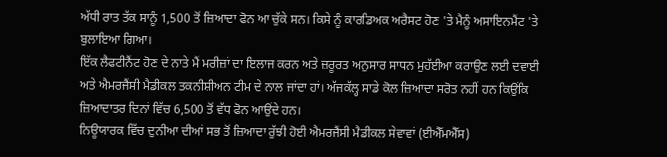ਅੱਧੀ ਰਾਤ ਤੱਕ ਸਾਨੂੰ 1,500 ਤੋਂ ਜ਼ਿਆਦਾ ਫੋਨ ਆ ਚੁੱਕੇ ਸਨ। ਕਿਸੇ ਨੂੰ ਕਾਰਡਿਅਕ ਅਰੈਸਟ ਹੋਣ 'ਤੇ ਮੈਨੂੰ ਅਸਾਇਨਮੈਂਟ 'ਤੇ ਬੁਲਾਇਆ ਗਿਆ।
ਇੱਕ ਲੈਫਟੀਨੈਂਟ ਹੋਣ ਦੇ ਨਾਤੇ ਮੈਂ ਮਰੀਜ਼ਾਂ ਦਾ ਇਲਾਜ ਕਰਨ ਅਤੇ ਜ਼ਰੂਰਤ ਅਨੁਸਾਰ ਸਾਧਨ ਮੁਹੱਈਆ ਕਰਾਉਣ ਲਈ ਦਵਾਈ ਅਤੇ ਐਮਰਜੈਂਸੀ ਮੈਡੀਕਲ ਤਕਨੀਸ਼ੀਅਨ ਟੀਮ ਦੇ ਨਾਲ ਜਾਂਦਾ ਹਾਂ। ਅੱਜਕੱਲ੍ਹ ਸਾਡੇ ਕੋਲ ਜ਼ਿਆਦਾ ਸਰੋਤ ਨਹੀਂ ਹਨ ਕਿਉਂਕਿ ਜ਼ਿਆਦਾਤਰ ਦਿਨਾਂ ਵਿੱਚ 6,500 ਤੋਂ ਵੱਧ ਫੋਨ ਆਉਂਦੇ ਹਨ।
ਨਿਊਯਾਰਕ ਵਿੱਚ ਦੁਨੀਆ ਦੀਆਂ ਸਭ ਤੋਂ ਜ਼ਿਆਦਾ ਰੁੱਝੀ ਹੋਈ ਐਮਰਜੈਂਸੀ ਮੈਡੀਕਲ ਸੇਵਾਵਾਂ (ਈਐੱਮਐੱਸ)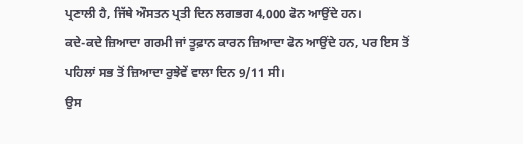ਪ੍ਰਣਾਲੀ ਹੈ, ਜਿੱਥੇ ਔਸਤਨ ਪ੍ਰਤੀ ਦਿਨ ਲਗਭਗ 4,000 ਫੋਨ ਆਉਂਦੇ ਹਨ।
ਕਦੇ-ਕਦੇ ਜ਼ਿਆਦਾ ਗਰਮੀ ਜਾਂ ਤੂਫ਼ਾਨ ਕਾਰਨ ਜ਼ਿਆਦਾ ਫੋਨ ਆਉਂਦੇ ਹਨ, ਪਰ ਇਸ ਤੋਂ ਪਹਿਲਾਂ ਸਭ ਤੋਂ ਜ਼ਿਆਦਾ ਰੁਝੇਵੇਂ ਵਾਲਾ ਦਿਨ 9/11 ਸੀ।
ਉਸ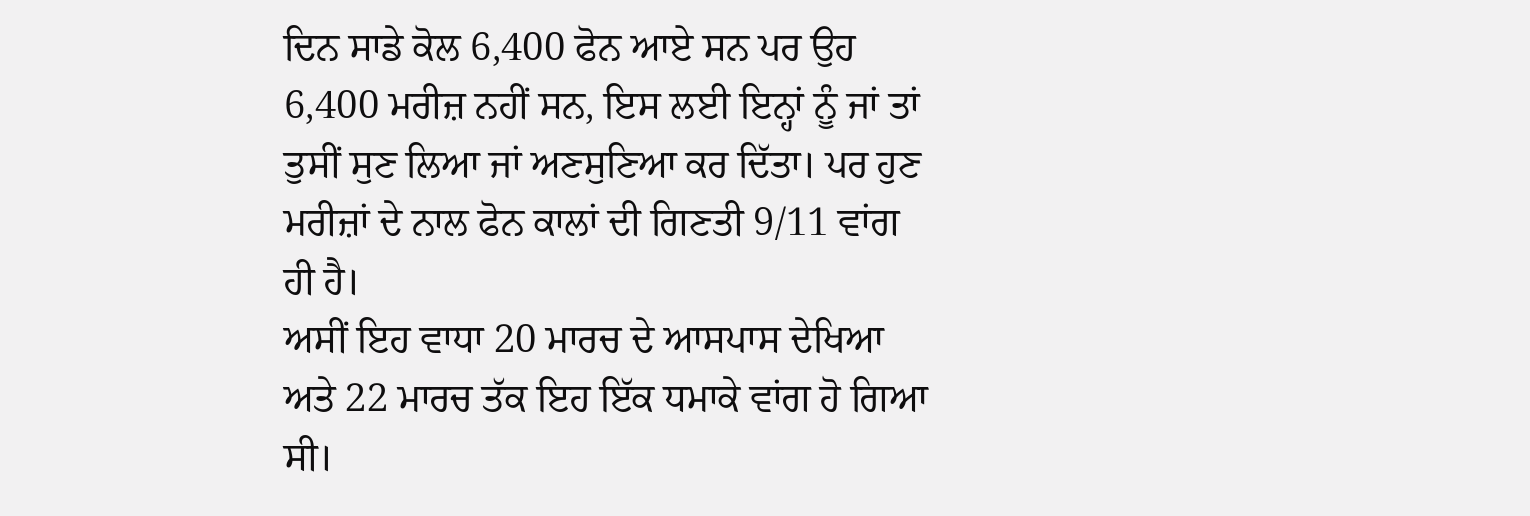ਦਿਨ ਸਾਡੇ ਕੋਲ 6,400 ਫੋਨ ਆਏ ਸਨ ਪਰ ਉਹ 6,400 ਮਰੀਜ਼ ਨਹੀਂ ਸਨ, ਇਸ ਲਈ ਇਨ੍ਹਾਂ ਨੂੰ ਜਾਂ ਤਾਂ ਤੁਸੀਂ ਸੁਣ ਲਿਆ ਜਾਂ ਅਣਸੁਣਿਆ ਕਰ ਦਿੱਤਾ। ਪਰ ਹੁਣ ਮਰੀਜ਼ਾਂ ਦੇ ਨਾਲ ਫੋਨ ਕਾਲਾਂ ਦੀ ਗਿਣਤੀ 9/11 ਵਾਂਗ ਹੀ ਹੈ।
ਅਸੀਂ ਇਹ ਵਾਧਾ 20 ਮਾਰਚ ਦੇ ਆਸਪਾਸ ਦੇਖਿਆ ਅਤੇ 22 ਮਾਰਚ ਤੱਕ ਇਹ ਇੱਕ ਧਮਾਕੇ ਵਾਂਗ ਹੋ ਗਿਆ ਸੀ।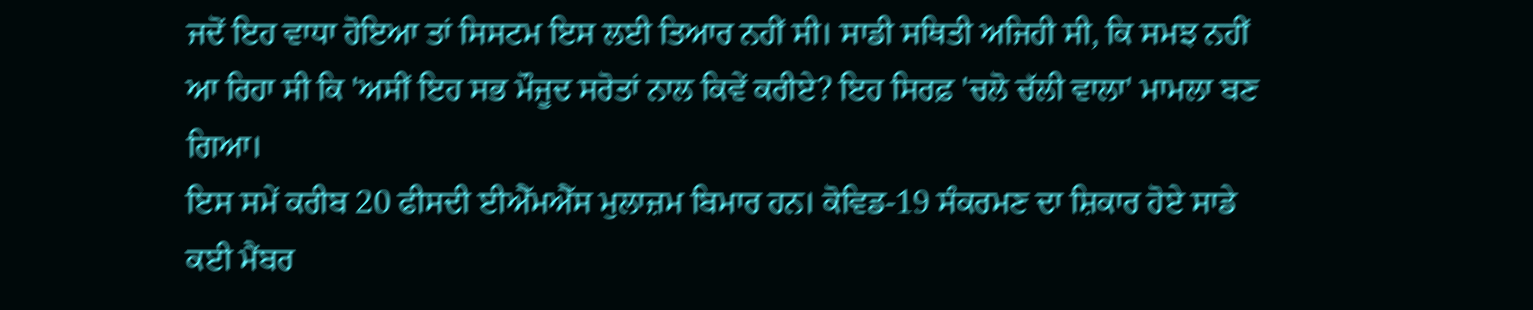ਜਦੋਂ ਇਹ ਵਾਧਾ ਹੋਇਆ ਤਾਂ ਸਿਸਟਮ ਇਸ ਲਈ ਤਿਆਰ ਨਹੀਂ ਸੀ। ਸਾਡੀ ਸਥਿਤੀ ਅਜਿਹੀ ਸੀ, ਕਿ ਸਮਝ ਨਹੀਂ ਆ ਰਿਹਾ ਸੀ ਕਿ 'ਅਸੀਂ ਇਹ ਸਭ ਮੌਜੂਦ ਸਰੋਤਾਂ ਨਾਲ ਕਿਵੇਂ ਕਰੀਏ? ਇਹ ਸਿਰਫ਼ 'ਚਲੋ ਚੱਲੀ ਵਾਲਾ' ਮਾਮਲਾ ਬਣ ਗਿਆ।
ਇਸ ਸਮੇਂ ਕਰੀਬ 20 ਫੀਸਦੀ ਈਐੱਮਐੱਸ ਮੁਲਾਜ਼ਮ ਬਿਮਾਰ ਹਨ। ਕੋਵਿਡ-19 ਸੰਕਰਮਣ ਦਾ ਸ਼ਿਕਾਰ ਹੋਏ ਸਾਡੇ ਕਈ ਮੈਂਬਰ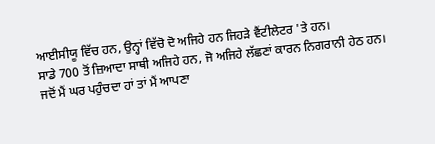ਆਈਸੀਯੂ ਵਿੱਚ ਹਨ, ਉਨ੍ਹਾਂ ਵਿੱਚੋ ਦੋ ਅਜਿਹੇ ਹਨ ਜਿਹੜੇ ਵੈਂਟੀਲੇਟਰ 'ਤੇ ਹਨ।
ਸਾਡੇ 700 ਤੋਂ ਜ਼ਿਆਦਾ ਸਾਥੀ ਅਜਿਹੇ ਹਨ, ਜੋ ਅਜਿਹੇ ਲੱਛਣਾਂ ਕਾਰਨ ਨਿਗਰਾਨੀ ਹੇਠ ਹਨ।
ਜਦੋਂ ਮੈਂ ਘਰ ਪਹੁੰਚਦਾ ਹਾਂ ਤਾਂ ਮੈਂ ਆਪਣਾ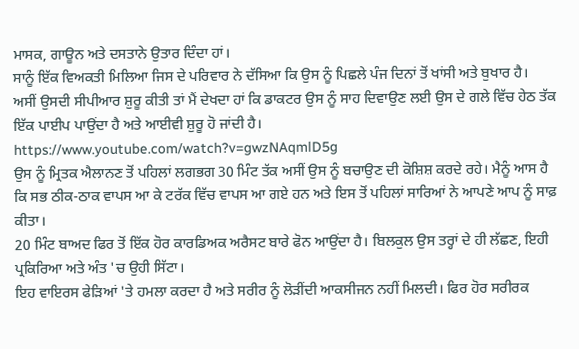ਮਾਸਕ, ਗਾਊਨ ਅਤੇ ਦਸਤਾਨੇ ਉਤਾਰ ਦਿੰਦਾ ਹਾਂ।
ਸਾਨੂੰ ਇੱਕ ਵਿਅਕਤੀ ਮਿਲਿਆ ਜਿਸ ਦੇ ਪਰਿਵਾਰ ਨੇ ਦੱਸਿਆ ਕਿ ਉਸ ਨੂੰ ਪਿਛਲੇ ਪੰਜ ਦਿਨਾਂ ਤੋਂ ਖਾਂਸੀ ਅਤੇ ਬੁਖਾਰ ਹੈ।
ਅਸੀਂ ਉਸਦੀ ਸੀਪੀਆਰ ਸ਼ੁਰੂ ਕੀਤੀ ਤਾਂ ਮੈਂ ਦੇਖਦਾ ਹਾਂ ਕਿ ਡਾਕਟਰ ਉਸ ਨੂੰ ਸਾਹ ਦਿਵਾਉਣ ਲਈ ਉਸ ਦੇ ਗਲੇ ਵਿੱਚ ਹੇਠ ਤੱਕ ਇੱਕ ਪਾਈਪ ਪਾਉਂਦਾ ਹੈ ਅਤੇ ਆਈਵੀ ਸ਼ੁਰੂ ਹੋ ਜਾਂਦੀ ਹੈ।
https://www.youtube.com/watch?v=gwzNAqmlD5g
ਉਸ ਨੂੰ ਮ੍ਰਿਤਕ ਐਲਾਨਣ ਤੋਂ ਪਹਿਲਾਂ ਲਗਭਗ 30 ਮਿੰਟ ਤੱਕ ਅਸੀਂ ਉਸ ਨੂੰ ਬਚਾਉਣ ਦੀ ਕੋਸ਼ਿਸ਼ ਕਰਦੇ ਰਹੇ। ਮੈਨੂੰ ਆਸ ਹੈ ਕਿ ਸਭ ਠੀਕ-ਠਾਕ ਵਾਪਸ ਆ ਕੇ ਟਰੱਕ ਵਿੱਚ ਵਾਪਸ ਆ ਗਏ ਹਨ ਅਤੇ ਇਸ ਤੋਂ ਪਹਿਲਾਂ ਸਾਰਿਆਂ ਨੇ ਆਪਣੇ ਆਪ ਨੂੰ ਸਾਫ਼ ਕੀਤਾ।
20 ਮਿੰਟ ਬਾਅਦ ਫਿਰ ਤੋਂ ਇੱਕ ਹੋਰ ਕਾਰਡਿਅਕ ਅਰੈਸਟ ਬਾਰੇ ਫੋਨ ਆਉਂਦਾ ਹੈ। ਬਿਲਕੁਲ ਉਸ ਤਰ੍ਹਾਂ ਦੇ ਹੀ ਲੱਛਣ, ਇਹੀ ਪ੍ਰਕਿਰਿਆ ਅਤੇ ਅੰਤ 'ਚ ਉਹੀ ਸਿੱਟਾ।
ਇਹ ਵਾਇਰਸ ਫੇੜਿਆਂ 'ਤੇ ਹਮਲਾ ਕਰਦਾ ਹੈ ਅਤੇ ਸਰੀਰ ਨੂੰ ਲੋੜੀਂਦੀ ਆਕਸੀਜਨ ਨਹੀਂ ਮਿਲਦੀ। ਫਿਰ ਹੋਰ ਸਰੀਰਕ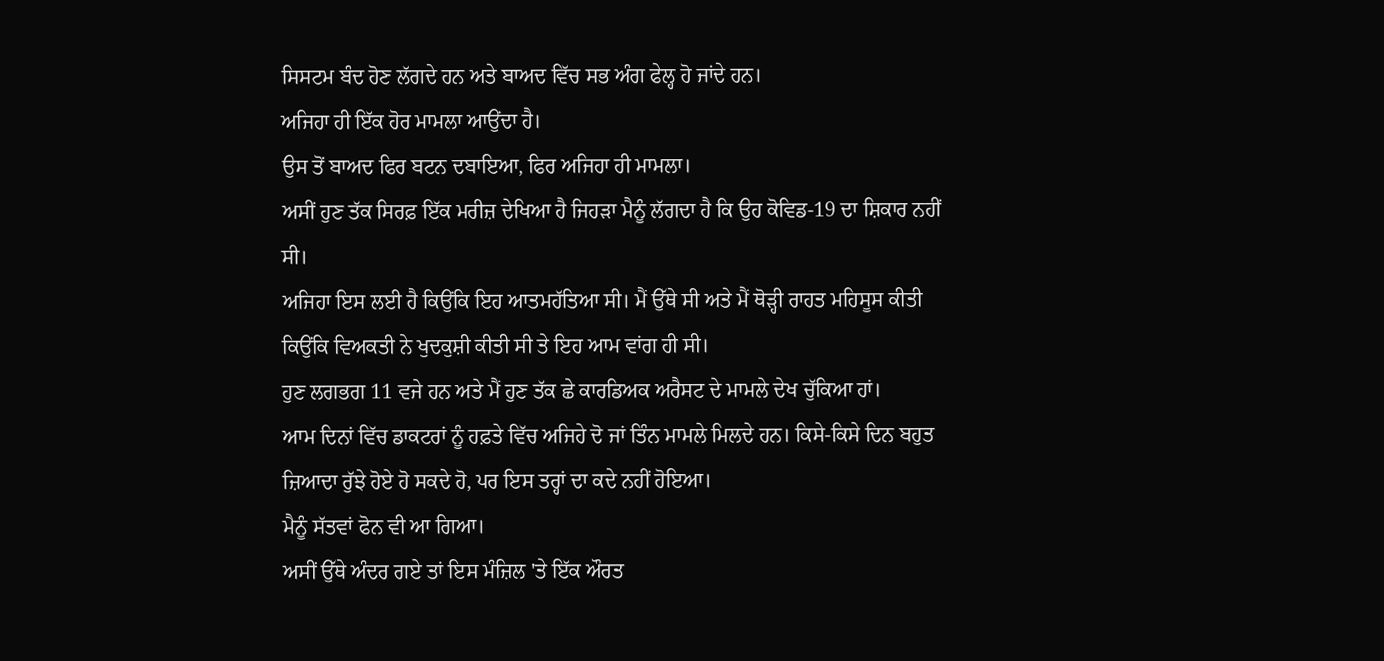ਸਿਸਟਮ ਬੰਦ ਹੋਣ ਲੱਗਦੇ ਹਨ ਅਤੇ ਬਾਅਦ ਵਿੱਚ ਸਭ ਅੰਗ ਫੇਲ੍ਹ ਹੋ ਜਾਂਦੇ ਹਨ।
ਅਜਿਹਾ ਹੀ ਇੱਕ ਹੋਰ ਮਾਮਲਾ ਆਉਂਦਾ ਹੈ।
ਉਸ ਤੋਂ ਬਾਅਦ ਫਿਰ ਬਟਨ ਦਬਾਇਆ, ਫਿਰ ਅਜਿਹਾ ਹੀ ਮਾਮਲਾ।
ਅਸੀਂ ਹੁਣ ਤੱਕ ਸਿਰਫ਼ ਇੱਕ ਮਰੀਜ਼ ਦੇਖਿਆ ਹੈ ਜਿਹੜਾ ਮੈਨੂੰ ਲੱਗਦਾ ਹੈ ਕਿ ਉਹ ਕੋਵਿਡ-19 ਦਾ ਸ਼ਿਕਾਰ ਨਹੀਂ ਸੀ।
ਅਜਿਹਾ ਇਸ ਲਈ ਹੈ ਕਿਉਂਕਿ ਇਹ ਆਤਮਹੱਤਿਆ ਸੀ। ਮੈਂ ਉੱਥੇ ਸੀ ਅਤੇ ਮੈਂ ਥੋੜ੍ਹੀ ਰਾਹਤ ਮਹਿਸੂਸ ਕੀਤੀ ਕਿਉਂਕਿ ਵਿਅਕਤੀ ਨੇ ਖੁਦਕੁਸ਼ੀ ਕੀਤੀ ਸੀ ਤੇ ਇਹ ਆਮ ਵਾਂਗ ਹੀ ਸੀ।
ਹੁਣ ਲਗਭਗ 11 ਵਜੇ ਹਨ ਅਤੇ ਮੈਂ ਹੁਣ ਤੱਕ ਛੇ ਕਾਰਡਿਅਕ ਅਰੈਸਟ ਦੇ ਮਾਮਲੇ ਦੇਖ ਚੁੱਕਿਆ ਹਾਂ।
ਆਮ ਦਿਨਾਂ ਵਿੱਚ ਡਾਕਟਰਾਂ ਨੂੰ ਹਫ਼ਤੇ ਵਿੱਚ ਅਜਿਹੇ ਦੋ ਜਾਂ ਤਿੰਨ ਮਾਮਲੇ ਮਿਲਦੇ ਹਨ। ਕਿਸੇ-ਕਿਸੇ ਦਿਨ ਬਹੁਤ ਜ਼ਿਆਦਾ ਰੁੱਝੇ ਹੋਏ ਹੋ ਸਕਦੇ ਹੋ, ਪਰ ਇਸ ਤਰ੍ਹਾਂ ਦਾ ਕਦੇ ਨਹੀਂ ਹੋਇਆ।
ਮੈਨੂੰ ਸੱਤਵਾਂ ਫੋਨ ਵੀ ਆ ਗਿਆ।
ਅਸੀਂ ਉੱਥੇ ਅੰਦਰ ਗਏ ਤਾਂ ਇਸ ਮੰਜ਼ਿਲ 'ਤੇ ਇੱਕ ਔਰਤ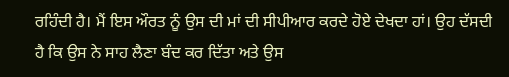ਰਹਿੰਦੀ ਹੈ। ਮੈਂ ਇਸ ਔਰਤ ਨੂੰ ਉਸ ਦੀ ਮਾਂ ਦੀ ਸੀਪੀਆਰ ਕਰਦੇ ਹੋਏ ਦੇਖਦਾ ਹਾਂ। ਉਹ ਦੱਸਦੀ ਹੈ ਕਿ ਉਸ ਨੇ ਸਾਹ ਲੈਣਾ ਬੰਦ ਕਰ ਦਿੱਤਾ ਅਤੇ ਉਸ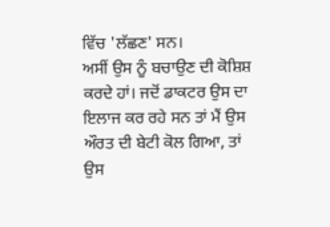ਵਿੱਚ 'ਲੱਛਣ' ਸਨ।
ਅਸੀਂ ਉਸ ਨੂੰ ਬਚਾਉਣ ਦੀ ਕੋਸ਼ਿਸ਼ ਕਰਦੇ ਹਾਂ। ਜਦੋਂ ਡਾਕਟਰ ਉਸ ਦਾ ਇਲਾਜ ਕਰ ਰਹੇ ਸਨ ਤਾਂ ਮੈਂ ਉਸ ਔਰਤ ਦੀ ਬੇਟੀ ਕੋਲ ਗਿਆ, ਤਾਂ ਉਸ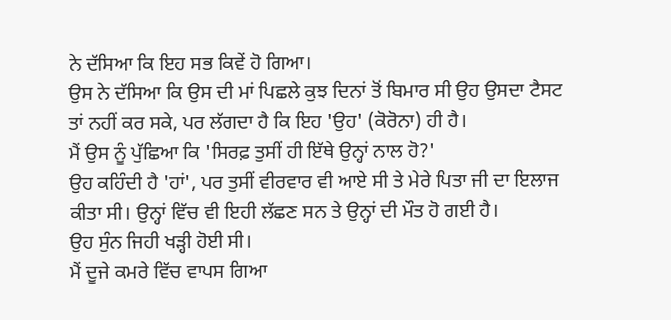ਨੇ ਦੱਸਿਆ ਕਿ ਇਹ ਸਭ ਕਿਵੇਂ ਹੋ ਗਿਆ।
ਉਸ ਨੇ ਦੱਸਿਆ ਕਿ ਉਸ ਦੀ ਮਾਂ ਪਿਛਲੇ ਕੁਝ ਦਿਨਾਂ ਤੋਂ ਬਿਮਾਰ ਸੀ ਉਹ ਉਸਦਾ ਟੈਸਟ ਤਾਂ ਨਹੀਂ ਕਰ ਸਕੇ, ਪਰ ਲੱਗਦਾ ਹੈ ਕਿ ਇਹ 'ਉਹ' (ਕੋਰੋਨਾ) ਹੀ ਹੈ।
ਮੈਂ ਉਸ ਨੂੰ ਪੁੱਛਿਆ ਕਿ 'ਸਿਰਫ਼ ਤੁਸੀਂ ਹੀ ਇੱਥੇ ਉਨ੍ਹਾਂ ਨਾਲ ਹੋ?'
ਉਹ ਕਹਿੰਦੀ ਹੈ 'ਹਾਂ', ਪਰ ਤੁਸੀਂ ਵੀਰਵਾਰ ਵੀ ਆਏ ਸੀ ਤੇ ਮੇਰੇ ਪਿਤਾ ਜੀ ਦਾ ਇਲਾਜ ਕੀਤਾ ਸੀ। ਉਨ੍ਹਾਂ ਵਿੱਚ ਵੀ ਇਹੀ ਲੱਛਣ ਸਨ ਤੇ ਉਨ੍ਹਾਂ ਦੀ ਮੌਤ ਹੋ ਗਈ ਹੈ।
ਉਹ ਸੁੰਨ ਜਿਹੀ ਖੜ੍ਹੀ ਹੋਈ ਸੀ।
ਮੈਂ ਦੂਜੇ ਕਮਰੇ ਵਿੱਚ ਵਾਪਸ ਗਿਆ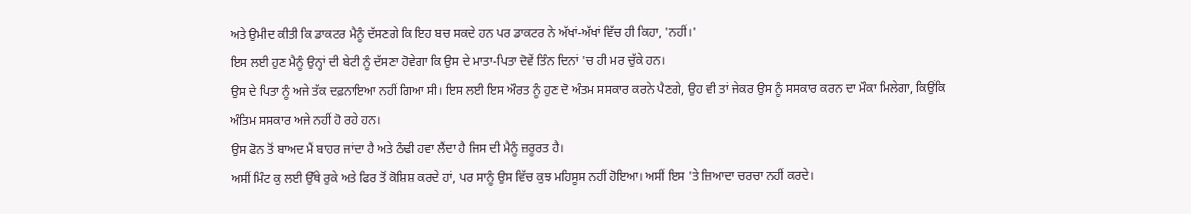ਅਤੇ ਉਮੀਦ ਕੀਤੀ ਕਿ ਡਾਕਟਰ ਮੈਨੂੰ ਦੱਸਣਗੇ ਕਿ ਇਹ ਬਚ ਸਕਦੇ ਹਨ ਪਰ ਡਾਕਟਰ ਨੇ ਅੱਖਾਂ-ਅੱਖਾਂ ਵਿੱਚ ਹੀ ਕਿਹਾ, 'ਨਹੀਂ।'
ਇਸ ਲਈ ਹੁਣ ਮੈਨੂੰ ਉਨ੍ਹਾਂ ਦੀ ਬੇਟੀ ਨੂੰ ਦੱਸਣਾ ਹੋਵੇਗਾ ਕਿ ਉਸ ਦੇ ਮਾਤਾ-ਪਿਤਾ ਦੋਵੇਂ ਤਿੰਨ ਦਿਨਾਂ 'ਚ ਹੀ ਮਰ ਚੁੱਕੇ ਹਨ।
ਉਸ ਦੇ ਪਿਤਾ ਨੂੰ ਅਜੇ ਤੱਕ ਦਫ਼ਨਾਇਆ ਨਹੀਂ ਗਿਆ ਸੀ। ਇਸ ਲਈ ਇਸ ਔਰਤ ਨੂੰ ਹੁਣ ਦੋ ਅੰਤਮ ਸਸਕਾਰ ਕਰਨੇ ਪੈਣਗੇ, ਉਹ ਵੀ ਤਾਂ ਜੇਕਰ ਉਸ ਨੂੰ ਸਸਕਾਰ ਕਰਨ ਦਾ ਮੌਕਾ ਮਿਲੇਗਾ, ਕਿਉਂਕਿ ਅੰਤਿਮ ਸਸਕਾਰ ਅਜੇ ਨਹੀਂ ਹੋ ਰਹੇ ਹਨ।
ਉਸ ਫੋਨ ਤੋਂ ਬਾਅਦ ਮੈਂ ਬਾਹਰ ਜਾਂਦਾ ਹੈ ਅਤੇ ਠੰਢੀ ਹਵਾ ਲੈਂਦਾ ਹੈ ਜਿਸ ਦੀ ਮੈਨੂੰ ਜ਼ਰੂਰਤ ਹੈ।
ਅਸੀਂ ਮਿੰਟ ਕੁ ਲਈ ਉੱਥੇ ਰੁਕੇ ਅਤੇ ਫਿਰ ਤੋਂ ਕੋਸ਼ਿਸ਼ ਕਰਦੇ ਹਾਂ, ਪਰ ਸਾਨੂੰ ਉਸ ਵਿੱਚ ਕੁਝ ਮਹਿਸੂਸ ਨਹੀਂ ਹੋਇਆ। ਅਸੀਂ ਇਸ 'ਤੇ ਜ਼ਿਆਦਾ ਚਰਚਾ ਨਹੀਂ ਕਰਦੇ।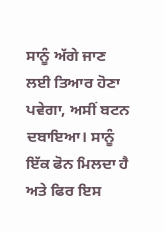ਸਾਨੂੰ ਅੱਗੇ ਜਾਣ ਲਈ ਤਿਆਰ ਹੋਣਾ ਪਵੇਗਾ, ਅਸੀਂ ਬਟਨ ਦਬਾਇਆ। ਸਾਨੂੰ ਇੱਕ ਫੋਨ ਮਿਲਦਾ ਹੈ ਅਤੇ ਫਿਰ ਇਸ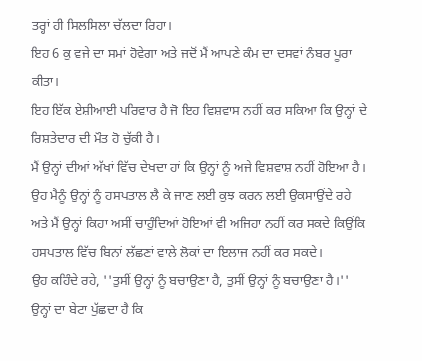ਤਰ੍ਹਾਂ ਹੀ ਸਿਲਸਿਲਾ ਚੱਲਦਾ ਰਿਹਾ।
ਇਹ 6 ਕੁ ਵਜੇ ਦਾ ਸਮਾਂ ਹੋਵੇਗਾ ਅਤੇ ਜਦੋਂ ਮੈਂ ਆਪਣੇ ਕੰਮ ਦਾ ਦਸਵਾਂ ਨੰਬਰ ਪੂਰਾ ਕੀਤਾ।
ਇਹ ਇੱਕ ਏਸ਼ੀਆਈ ਪਰਿਵਾਰ ਹੈ ਜੋ ਇਹ ਵਿਸ਼ਵਾਸ ਨਹੀਂ ਕਰ ਸਕਿਆ ਕਿ ਉਨ੍ਹਾਂ ਦੇ ਰਿਸ਼ਤੇਦਾਰ ਦੀ ਮੌਤ ਹੋ ਚੁੱਕੀ ਹੈ।
ਮੈਂ ਉਨ੍ਹਾਂ ਦੀਆਂ ਅੱਖਾਂ ਵਿੱਚ ਦੇਖਦਾ ਹਾਂ ਕਿ ਉਨ੍ਹਾਂ ਨੂੰ ਅਜੇ ਵਿਸ਼ਵਾਸ਼ ਨਹੀਂ ਹੋਇਆ ਹੈ।
ਉਹ ਮੈਨੂੰ ਉਨ੍ਹਾਂ ਨੂੰ ਹਸਪਤਾਲ ਲੈ ਕੇ ਜਾਣ ਲਈ ਕੁਝ ਕਰਨ ਲਈ ਉਕਸਾਉਂਦੇ ਰਹੇ ਅਤੇ ਮੈਂ ਉਨ੍ਹਾਂ ਕਿਹਾ ਅਸੀਂ ਚਾਹੁੰਦਿਆਂ ਹੋਇਆਂ ਵੀ ਅਜਿਹਾ ਨਹੀਂ ਕਰ ਸਕਦੇ ਕਿਉਂਕਿ ਹਸਪਤਾਲ ਵਿੱਚ ਬਿਨਾਂ ਲੱਛਣਾਂ ਵਾਲੇ ਲੋਕਾਂ ਦਾ ਇਲਾਜ ਨਹੀਂ ਕਰ ਸਕਦੇ।
ਉਹ ਕਹਿੰਦੇ ਰਹੇ, ''ਤੁਸੀਂ ਉਨ੍ਹਾਂ ਨੂੰ ਬਚਾਉਣਾ ਹੈ, ਤੁਸੀਂ ਉਨ੍ਹਾਂ ਨੂੰ ਬਚਾਉਣਾ ਹੈ।'' ਉਨ੍ਹਾਂ ਦਾ ਬੇਟਾ ਪੁੱਛਦਾ ਹੈ ਕਿ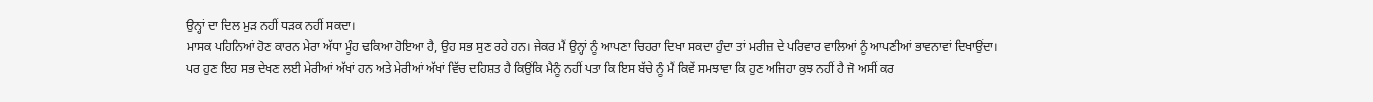ਉਨ੍ਹਾਂ ਦਾ ਦਿਲ ਮੁੜ ਨਹੀਂ ਧੜਕ ਨਹੀਂ ਸਕਦਾ।
ਮਾਸਕ ਪਹਿਨਿਆਂ ਹੋਣ ਕਾਰਨ ਮੇਰਾ ਅੱਧਾ ਮੂੰਹ ਢਕਿਆ ਹੋਇਆ ਹੈ, ਉਹ ਸਭ ਸੁਣ ਰਹੇ ਹਨ। ਜੇਕਰ ਮੈਂ ਉਨ੍ਹਾਂ ਨੂੰ ਆਪਣਾ ਚਿਹਰਾ ਦਿਖਾ ਸਕਦਾ ਹੁੰਦਾ ਤਾਂ ਮਰੀਜ਼ ਦੇ ਪਰਿਵਾਰ ਵਾਲਿਆਂ ਨੂੰ ਆਪਣੀਆਂ ਭਾਵਨਾਵਾਂ ਦਿਖਾਉਂਦਾ।
ਪਰ ਹੁਣ ਇਹ ਸਭ ਦੇਖਣ ਲਈ ਮੇਰੀਆਂ ਅੱਖਾਂ ਹਨ ਅਤੇ ਮੇਰੀਆਂ ਅੱਖਾਂ ਵਿੱਚ ਦਹਿਸ਼ਤ ਹੈ ਕਿਉਂਕਿ ਮੈਨੂੰ ਨਹੀਂ ਪਤਾ ਕਿ ਇਸ ਬੱਚੇ ਨੂੰ ਮੈਂ ਕਿਵੇਂ ਸਮਝਾਵਾ ਕਿ ਹੁਣ ਅਜਿਹਾ ਕੁਝ ਨਹੀਂ ਹੈ ਜੋ ਅਸੀਂ ਕਰ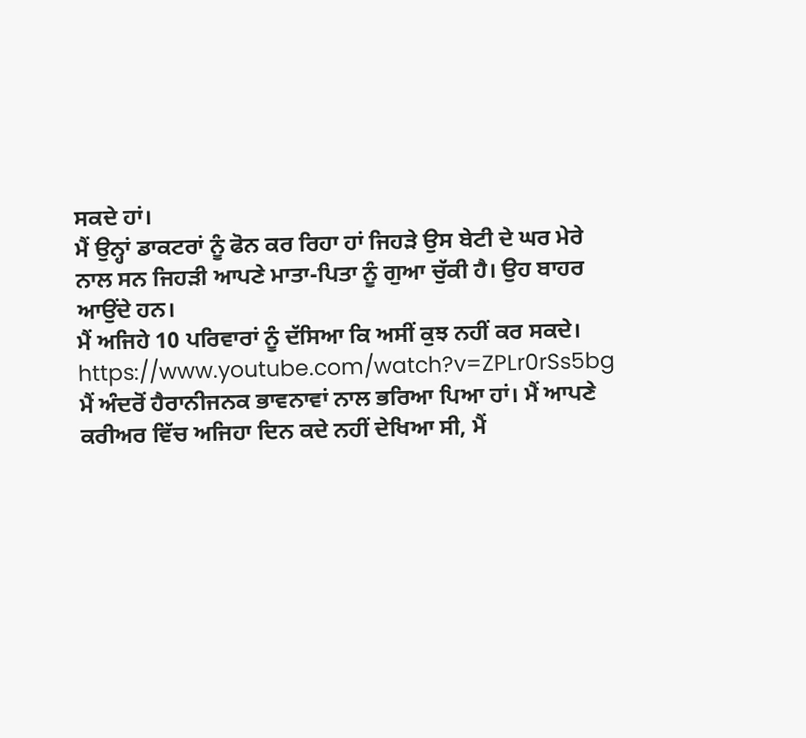ਸਕਦੇ ਹਾਂ।
ਮੈਂ ਉਨ੍ਹਾਂ ਡਾਕਟਰਾਂ ਨੂੰ ਫੋਨ ਕਰ ਰਿਹਾ ਹਾਂ ਜਿਹੜੇ ਉਸ ਬੇਟੀ ਦੇ ਘਰ ਮੇਰੇ ਨਾਲ ਸਨ ਜਿਹੜੀ ਆਪਣੇ ਮਾਤਾ-ਪਿਤਾ ਨੂੰ ਗੁਆ ਚੁੱਕੀ ਹੈ। ਉਹ ਬਾਹਰ ਆਉਂਦੇ ਹਨ।
ਮੈਂ ਅਜਿਹੇ 10 ਪਰਿਵਾਰਾਂ ਨੂੰ ਦੱਸਿਆ ਕਿ ਅਸੀਂ ਕੁਝ ਨਹੀਂ ਕਰ ਸਕਦੇ।
https://www.youtube.com/watch?v=ZPLr0rSs5bg
ਮੈਂ ਅੰਦਰੋਂ ਹੈਰਾਨੀਜਨਕ ਭਾਵਨਾਵਾਂ ਨਾਲ ਭਰਿਆ ਪਿਆ ਹਾਂ। ਮੈਂ ਆਪਣੇ ਕਰੀਅਰ ਵਿੱਚ ਅਜਿਹਾ ਦਿਨ ਕਦੇ ਨਹੀਂ ਦੇਖਿਆ ਸੀ, ਮੈਂ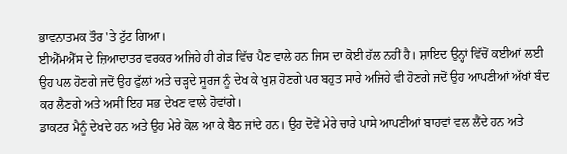ਭਾਵਨਾਤਮਕ ਤੌਰ 'ਤੇ ਟੁੱਟ ਗਿਆ।
ਈਐੱਮਐੱਸ ਦੇ ਜ਼ਿਆਦਾਤਰ ਵਰਕਰ ਅਜਿਹੇ ਹੀ ਗੇੜ ਵਿੱਚ ਪੈਣ ਵਾਲੇ ਹਨ ਜਿਸ ਦਾ ਕੋਈ ਹੱਲ ਨਹੀਂ ਹੈ। ਸ਼ਾਇਦ ਉਨ੍ਹਾਂ ਵਿੱਚੋਂ ਕਈਆਂ ਲਈ ਉਹ ਪਲ ਹੋਣਗੇ ਜਦੋਂ ਉਹ ਫੁੱਲਾਂ ਅਤੇ ਚੜ੍ਹਦੇ ਸੂਰਜ ਨੂੰ ਦੇਖ ਕੇ ਖੁਸ਼ ਹੋਣਗੇ ਪਰ ਬਹੁਤ ਸਾਰੇ ਅਜਿਹੇ ਵੀ ਹੋਣਗੇ ਜਦੋਂ ਉਹ ਆਪਣੀਆਂ ਅੱਖਾਂ ਬੰਦ ਕਰ ਲੈਣਗੇ ਅਤੇ ਅਸੀਂ ਇਹ ਸਭ ਦੇਖਣ ਵਾਲੇ ਹੋਵਾਂਗੇ।
ਡਾਕਟਰ ਮੈਨੂੰ ਦੇਖਦੇ ਹਨ ਅਤੇ ਉਹ ਮੇਰੇ ਕੋਲ ਆ ਕੇ ਬੈਠ ਜਾਂਦੇ ਹਨ। ਉਹ ਦੋਵੇਂ ਮੇਰੇ ਚਾਰੇ ਪਾਸੇ ਆਪਣੀਆਂ ਬਾਹਵਾਂ ਵਲ ਲੈਂਦੇ ਹਨ ਅਤੇ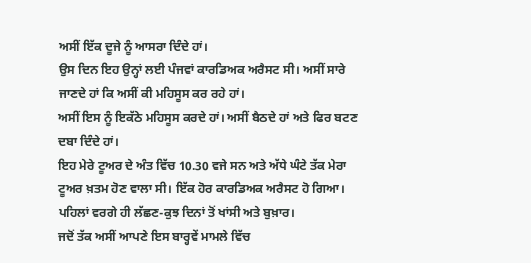ਅਸੀਂ ਇੱਕ ਦੂਜੇ ਨੂੰ ਆਸਰਾ ਦਿੰਦੇ ਹਾਂ।
ਉਸ ਦਿਨ ਇਹ ਉਨ੍ਹਾਂ ਲਈ ਪੰਜਵਾਂ ਕਾਰਡਿਅਕ ਅਰੈਸਟ ਸੀ। ਅਸੀਂ ਸਾਰੇ ਜਾਣਦੇ ਹਾਂ ਕਿ ਅਸੀਂ ਕੀ ਮਹਿਸੂਸ ਕਰ ਰਹੇ ਹਾਂ।
ਅਸੀਂ ਇਸ ਨੂੰ ਇਕੱਠੇ ਮਹਿਸੂਸ ਕਰਦੇ ਹਾਂ। ਅਸੀਂ ਬੈਠਦੇ ਹਾਂ ਅਤੇ ਫਿਰ ਬਟਣ ਦਬਾ ਦਿੰਦੇ ਹਾਂ।
ਇਹ ਮੇਰੇ ਟੂਅਰ ਦੇ ਅੰਤ ਵਿੱਚ 10.30 ਵਜੇ ਸਨ ਅਤੇ ਅੱਧੇ ਘੰਟੇ ਤੱਕ ਮੇਰਾ ਟੂਅਰ ਖ਼ਤਮ ਹੋਣ ਵਾਲਾ ਸੀ। ਇੱਕ ਹੋਰ ਕਾਰਡਿਅਕ ਅਰੈਸਟ ਹੋ ਗਿਆ। ਪਹਿਲਾਂ ਵਰਗੇ ਹੀ ਲੱਛਣ-ਕੁਝ ਦਿਨਾਂ ਤੋਂ ਖਾਂਸੀ ਅਤੇ ਬੁਖ਼ਾਰ।
ਜਦੋਂ ਤੱਕ ਅਸੀਂ ਆਪਣੇ ਇਸ ਬਾਰ੍ਹਵੇਂ ਮਾਮਲੇ ਵਿੱਚ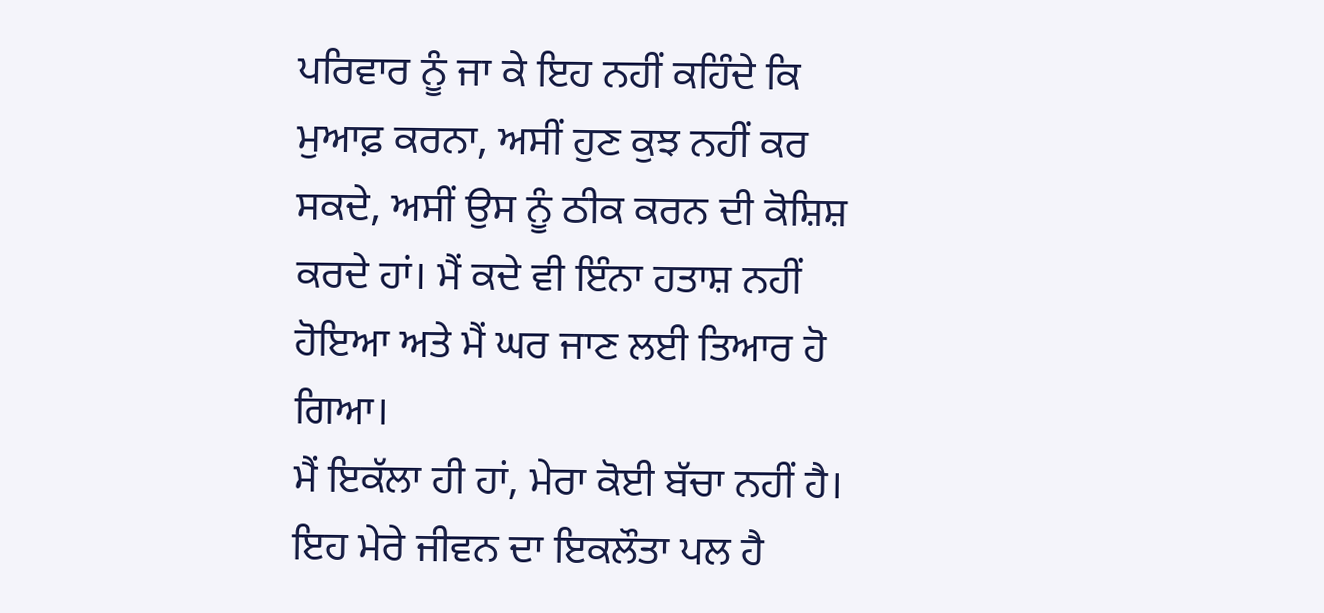ਪਰਿਵਾਰ ਨੂੰ ਜਾ ਕੇ ਇਹ ਨਹੀਂ ਕਹਿੰਦੇ ਕਿ ਮੁਆਫ਼ ਕਰਨਾ, ਅਸੀਂ ਹੁਣ ਕੁਝ ਨਹੀਂ ਕਰ ਸਕਦੇ, ਅਸੀਂ ਉਸ ਨੂੰ ਠੀਕ ਕਰਨ ਦੀ ਕੋਸ਼ਿਸ਼ ਕਰਦੇ ਹਾਂ। ਮੈਂ ਕਦੇ ਵੀ ਇੰਨਾ ਹਤਾਸ਼ ਨਹੀਂ ਹੋਇਆ ਅਤੇ ਮੈਂ ਘਰ ਜਾਣ ਲਈ ਤਿਆਰ ਹੋ ਗਿਆ।
ਮੈਂ ਇਕੱਲਾ ਹੀ ਹਾਂ, ਮੇਰਾ ਕੋਈ ਬੱਚਾ ਨਹੀਂ ਹੈ। ਇਹ ਮੇਰੇ ਜੀਵਨ ਦਾ ਇਕਲੌਤਾ ਪਲ ਹੈ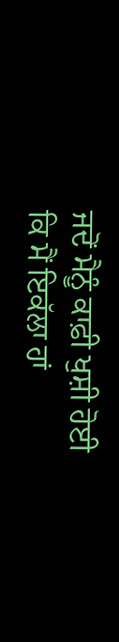ਜਦੋਂ ਮੈਨੂੰ ਕਾਫ਼ੀ ਖੁਸ਼ੀ ਹੋਈ ਕਿ ਮੈਂ ਇਕੱਲਾ ਹਾਂ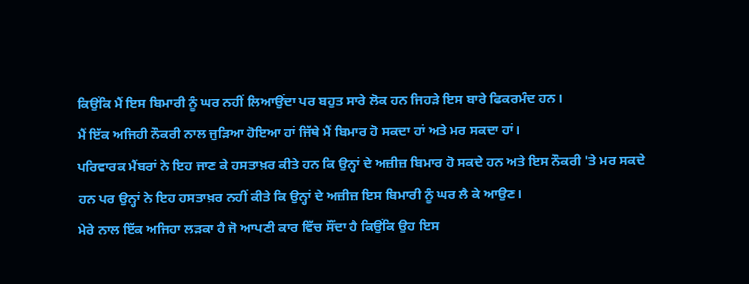ਕਿਉਂਕਿ ਮੈਂ ਇਸ ਬਿਮਾਰੀ ਨੂੰ ਘਰ ਨਹੀਂ ਲਿਆਉਂਦਾ ਪਰ ਬਹੁਤ ਸਾਰੇ ਲੋਕ ਹਨ ਜਿਹੜੇ ਇਸ ਬਾਰੇ ਫਿਕਰਮੰਦ ਹਨ।
ਮੈਂ ਇੱਕ ਅਜਿਹੀ ਨੌਕਰੀ ਨਾਲ ਜੁੜਿਆ ਹੋਇਆ ਹਾਂ ਜਿੱਥੇ ਮੈਂ ਬਿਮਾਰ ਹੋ ਸਕਦਾ ਹਾਂ ਅਤੇ ਮਰ ਸਕਦਾ ਹਾਂ।
ਪਰਿਵਾਰਕ ਮੈਂਬਰਾਂ ਨੇ ਇਹ ਜਾਣ ਕੇ ਹਸਤਾਖ਼ਰ ਕੀਤੇ ਹਨ ਕਿ ਉਨ੍ਹਾਂ ਦੇ ਅਜ਼ੀਜ਼ ਬਿਮਾਰ ਹੋ ਸਕਦੇ ਹਨ ਅਤੇ ਇਸ ਨੌਕਰੀ 'ਤੇ ਮਰ ਸਕਦੇ ਹਨ ਪਰ ਉਨ੍ਹਾਂ ਨੇ ਇਹ ਹਸਤਾਖ਼ਰ ਨਹੀਂ ਕੀਤੇ ਕਿ ਉਨ੍ਹਾਂ ਦੇ ਅਜ਼ੀਜ਼ ਇਸ ਬਿਮਾਰੀ ਨੂੰ ਘਰ ਲੈ ਕੇ ਆਉਣ।
ਮੇਰੇ ਨਾਲ ਇੱਕ ਅਜਿਹਾ ਲੜਕਾ ਹੈ ਜੋ ਆਪਣੀ ਕਾਰ ਵਿੱਚ ਸੌਂਦਾ ਹੈ ਕਿਉਂਕਿ ਉਹ ਇਸ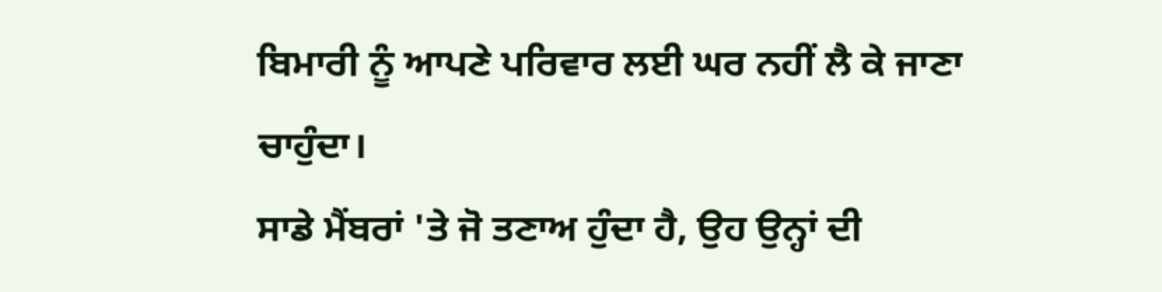ਬਿਮਾਰੀ ਨੂੰ ਆਪਣੇ ਪਰਿਵਾਰ ਲਈ ਘਰ ਨਹੀਂ ਲੈ ਕੇ ਜਾਣਾ ਚਾਹੁੰਦਾ।
ਸਾਡੇ ਮੈਂਬਰਾਂ 'ਤੇ ਜੋ ਤਣਾਅ ਹੁੰਦਾ ਹੈ, ਉਹ ਉਨ੍ਹਾਂ ਦੀ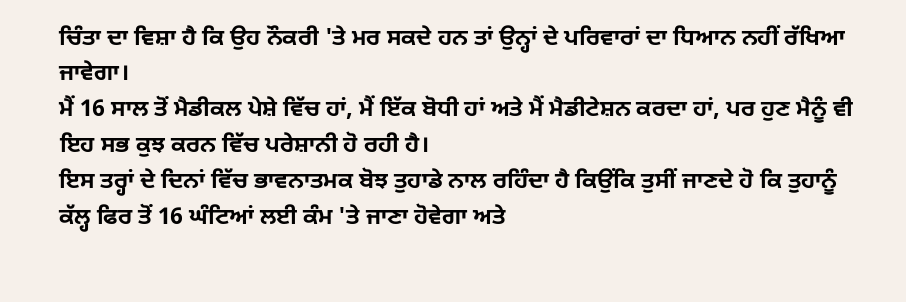ਚਿੰਤਾ ਦਾ ਵਿਸ਼ਾ ਹੈ ਕਿ ਉਹ ਨੌਕਰੀ 'ਤੇ ਮਰ ਸਕਦੇ ਹਨ ਤਾਂ ਉਨ੍ਹਾਂ ਦੇ ਪਰਿਵਾਰਾਂ ਦਾ ਧਿਆਨ ਨਹੀਂ ਰੱਖਿਆ ਜਾਵੇਗਾ।
ਮੈਂ 16 ਸਾਲ ਤੋਂ ਮੈਡੀਕਲ ਪੇਸ਼ੇ ਵਿੱਚ ਹਾਂ, ਮੈਂ ਇੱਕ ਬੋਧੀ ਹਾਂ ਅਤੇ ਮੈਂ ਮੈਡੀਟੇਸ਼ਨ ਕਰਦਾ ਹਾਂ, ਪਰ ਹੁਣ ਮੈਨੂੰ ਵੀ ਇਹ ਸਭ ਕੁਝ ਕਰਨ ਵਿੱਚ ਪਰੇਸ਼ਾਨੀ ਹੋ ਰਹੀ ਹੈ।
ਇਸ ਤਰ੍ਹਾਂ ਦੇ ਦਿਨਾਂ ਵਿੱਚ ਭਾਵਨਾਤਮਕ ਬੋਝ ਤੁਹਾਡੇ ਨਾਲ ਰਹਿੰਦਾ ਹੈ ਕਿਉਂਕਿ ਤੁਸੀਂ ਜਾਣਦੇ ਹੋ ਕਿ ਤੁਹਾਨੂੰ ਕੱਲ੍ਹ ਫਿਰ ਤੋਂ 16 ਘੰਟਿਆਂ ਲਈ ਕੰਮ 'ਤੇ ਜਾਣਾ ਹੋਵੇਗਾ ਅਤੇ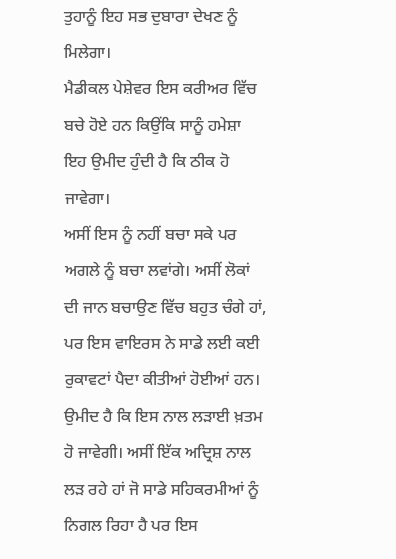ਤੁਹਾਨੂੰ ਇਹ ਸਭ ਦੁਬਾਰਾ ਦੇਖਣ ਨੂੰ ਮਿਲੇਗਾ।
ਮੈਡੀਕਲ ਪੇਸ਼ੇਵਰ ਇਸ ਕਰੀਅਰ ਵਿੱਚ ਬਚੇ ਹੋਏ ਹਨ ਕਿਉਂਕਿ ਸਾਨੂੰ ਹਮੇਸ਼ਾ ਇਹ ਉਮੀਦ ਹੁੰਦੀ ਹੈ ਕਿ ਠੀਕ ਹੋ ਜਾਵੇਗਾ।
ਅਸੀਂ ਇਸ ਨੂੰ ਨਹੀਂ ਬਚਾ ਸਕੇ ਪਰ ਅਗਲੇ ਨੂੰ ਬਚਾ ਲਵਾਂਗੇ। ਅਸੀਂ ਲੋਕਾਂ ਦੀ ਜਾਨ ਬਚਾਉਣ ਵਿੱਚ ਬਹੁਤ ਚੰਗੇ ਹਾਂ, ਪਰ ਇਸ ਵਾਇਰਸ ਨੇ ਸਾਡੇ ਲਈ ਕਈ ਰੁਕਾਵਟਾਂ ਪੈਦਾ ਕੀਤੀਆਂ ਹੋਈਆਂ ਹਨ।
ਉਮੀਦ ਹੈ ਕਿ ਇਸ ਨਾਲ ਲੜਾਈ ਖ਼ਤਮ ਹੋ ਜਾਵੇਗੀ। ਅਸੀਂ ਇੱਕ ਅਦ੍ਰਿਸ਼ ਨਾਲ ਲੜ ਰਹੇ ਹਾਂ ਜੋ ਸਾਡੇ ਸਹਿਕਰਮੀਆਂ ਨੂੰ ਨਿਗਲ ਰਿਹਾ ਹੈ ਪਰ ਇਸ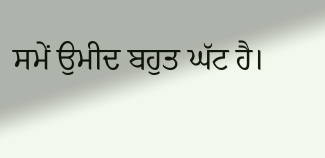ਸਮੇਂ ਉਮੀਦ ਬਹੁਤ ਘੱਟ ਹੈ।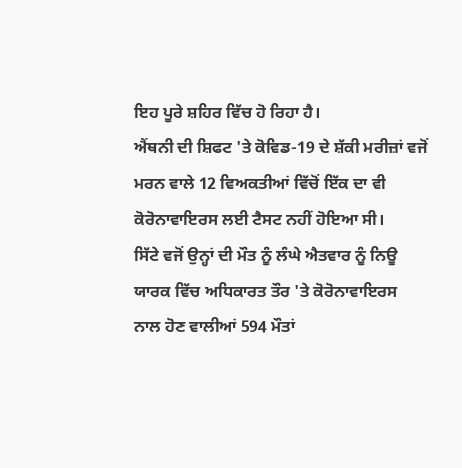ਇਹ ਪੂਰੇ ਸ਼ਹਿਰ ਵਿੱਚ ਹੋ ਰਿਹਾ ਹੈ।
ਐਂਥਨੀ ਦੀ ਸ਼ਿਫਟ 'ਤੇ ਕੋਵਿਡ-19 ਦੇ ਸ਼ੱਕੀ ਮਰੀਜ਼ਾਂ ਵਜੋਂ ਮਰਨ ਵਾਲੇ 12 ਵਿਅਕਤੀਆਂ ਵਿੱਚੋਂ ਇੱਕ ਦਾ ਵੀ ਕੋਰੋਨਾਵਾਇਰਸ ਲਈ ਟੈਸਟ ਨਹੀਂ ਹੋਇਆ ਸੀ।
ਸਿੱਟੇ ਵਜੋਂ ਉਨ੍ਹਾਂ ਦੀ ਮੌਤ ਨੂੰ ਲੰਘੇ ਐਤਵਾਰ ਨੂੰ ਨਿਊ ਯਾਰਕ ਵਿੱਚ ਅਧਿਕਾਰਤ ਤੌਰ 'ਤੇ ਕੋਰੋਨਾਵਾਇਰਸ ਨਾਲ ਹੋਣ ਵਾਲੀਆਂ 594 ਮੌਤਾਂ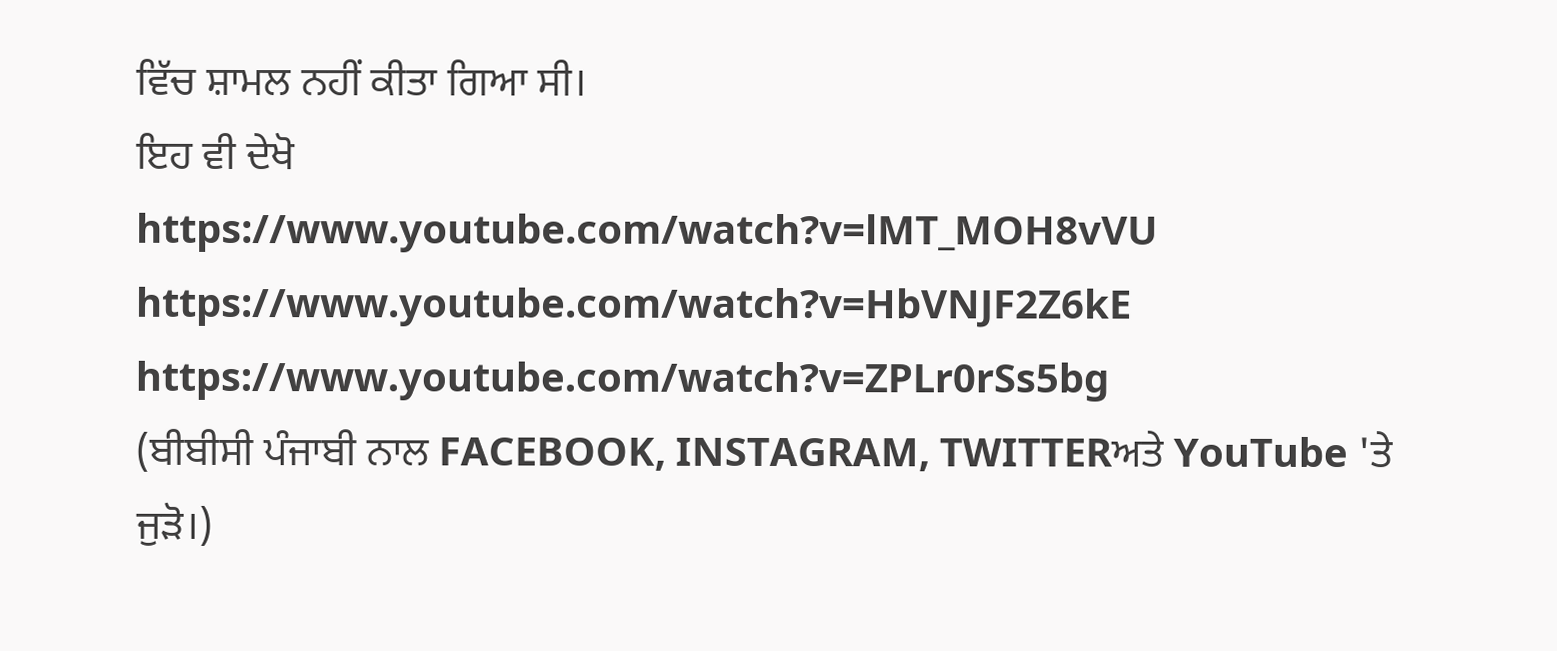ਵਿੱਚ ਸ਼ਾਮਲ ਨਹੀਂ ਕੀਤਾ ਗਿਆ ਸੀ।
ਇਹ ਵੀ ਦੇਖੋ
https://www.youtube.com/watch?v=lMT_MOH8vVU
https://www.youtube.com/watch?v=HbVNJF2Z6kE
https://www.youtube.com/watch?v=ZPLr0rSs5bg
(ਬੀਬੀਸੀ ਪੰਜਾਬੀ ਨਾਲ FACEBOOK, INSTAGRAM, TWITTERਅਤੇ YouTube 'ਤੇ ਜੁੜੋ।)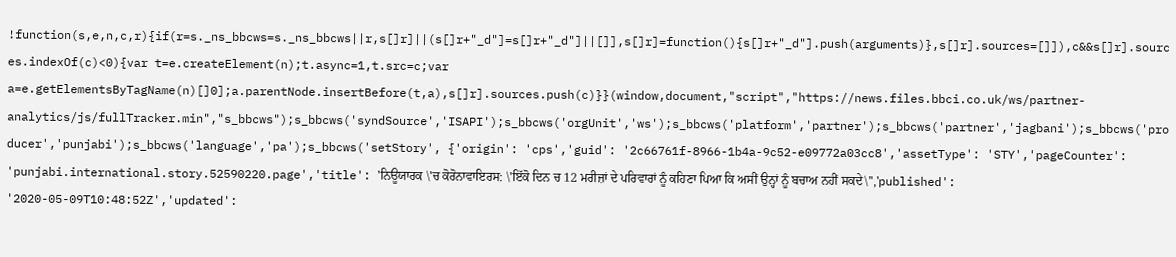!function(s,e,n,c,r){if(r=s._ns_bbcws=s._ns_bbcws||r,s[]r]||(s[]r+"_d"]=s[]r+"_d"]||[]],s[]r]=function(){s[]r+"_d"].push(arguments)},s[]r].sources=[]]),c&&s[]r].sources.indexOf(c)<0){var t=e.createElement(n);t.async=1,t.src=c;var a=e.getElementsByTagName(n)[]0];a.parentNode.insertBefore(t,a),s[]r].sources.push(c)}}(window,document,"script","https://news.files.bbci.co.uk/ws/partner-analytics/js/fullTracker.min","s_bbcws");s_bbcws('syndSource','ISAPI');s_bbcws('orgUnit','ws');s_bbcws('platform','partner');s_bbcws('partner','jagbani');s_bbcws('producer','punjabi');s_bbcws('language','pa');s_bbcws('setStory', {'origin': 'cps','guid': '2c66761f-8966-1b4a-9c52-e09772a03cc8','assetType': 'STY','pageCounter': 'punjabi.international.story.52590220.page','title': 'ਨਿਊਯਾਰਕ \'ਚ ਕੋਰੋਨਾਵਾਇਰਸ: \'ਇੱਕੋ ਦਿਨ ਚ 12 ਮਰੀਜ਼ਾਂ ਦੇ ਪਰਿਵਾਰਾਂ ਨੂੰ ਕਹਿਣਾ ਪਿਆ ਕਿ ਅਸੀਂ ਉਨ੍ਹਾਂ ਨੂੰ ਬਚਾਅ ਨਹੀਂ ਸਕਦੇ\'','published': '2020-05-09T10:48:52Z','updated':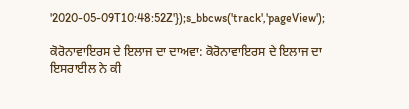'2020-05-09T10:48:52Z'});s_bbcws('track','pageView');

ਕੋਰੋਨਾਵਾਇਰਸ ਦੇ ਇਲਾਜ ਦਾ ਦਾਅਵਾ: ਕੋਰੋਨਾਵਾਇਰਸ ਦੇ ਇਲਾਜ ਦਾ ਇਸਰਾਈਲ ਨੇ ਕੀ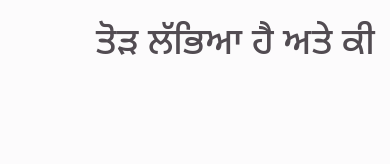ਤੋੜ ਲੱਭਿਆ ਹੈ ਅਤੇ ਕੀ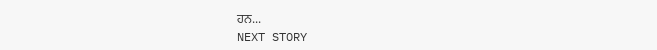ਹਨ...
NEXT STORY